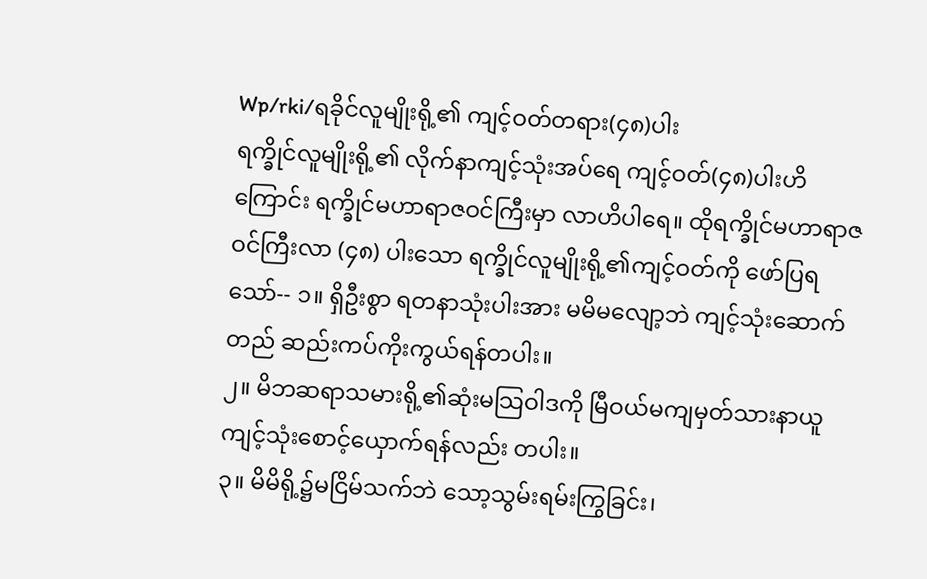Wp/rki/ရခိုင်လူမျိုးရို့၏ ကျင့်ဝတ်တရား(၄၈)ပါး
ရက္ခိုင်လူမျိုးရို့၏ လိုက်နာကျင့်သုံးအပ်ရေ ကျင့်ဝတ်(၄၈)ပါးဟိကြောင်း ရက္ခိုင်မဟာရာဇဝင်ကြီးမှာ လာဟိပါရေ။ ထိုရက္ခိုင်မဟာရာဇဝင်ကြီးလာ (၄၈) ပါးသော ရက္ခိုင်လူမျိုးရို့၏ကျင့်ဝတ်ကို ဖော်ပြရသော်-- ၁။ ရှိဦးစွာ ရတနာသုံးပါးအား မမိမလျော့ဘဲ ကျင့်သုံးဆောက်တည် ဆည်းကပ်ကိုးကွယ်ရန်တပါး။
၂။ မိဘဆရာသမားရို့၏ဆုံးမသြဝါဒကို မြီဝယ်မကျမှတ်သားနာယူ ကျင့်သုံးစောင့်ယှောက်ရန်လည်း တပါး။
၃။ မိမိရို့၌မငြိမ်သက်ဘဲ သော့သွမ်းရမ်းကြွခြင်း၊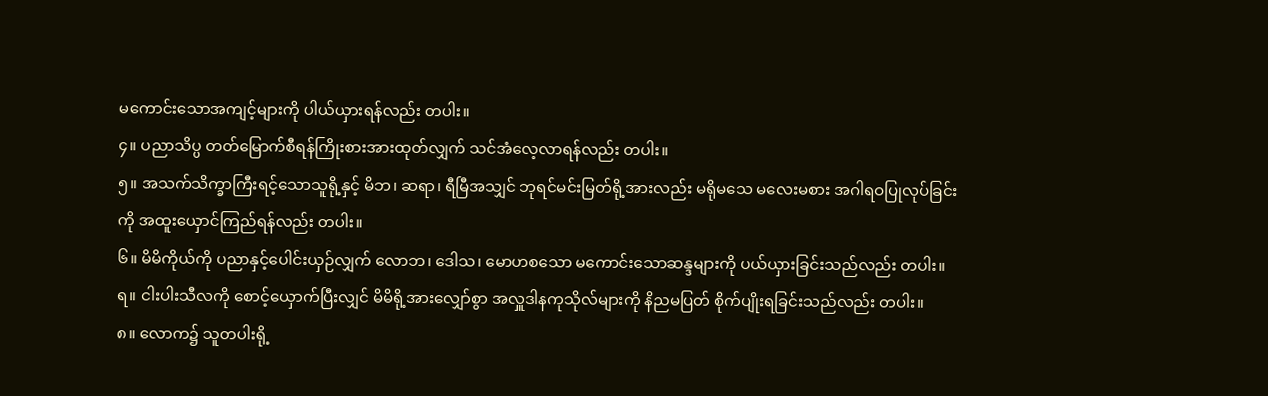မကောင်းသောအကျင့်များကို ပါယ်ယှားရန်လည်း တပါး။
၄။ ပညာသိပ္ပ တတ်မြောက်စီရန်ကြိုးစားအားထုတ်လျှက် သင်အံလေ့လာရန်လည်း တပါး။
၅။ အသက်သိက္ခာကြီးရင့်သောသူရို့နှင့် မိဘ၊ ဆရာ၊ ရီမြီအသျှင် ဘုရင်မင်းမြတ်ရို့အားလည်း မရိုမသေ မလေးမစား အဂါရဝပြုလုပ်ခြင်းကို အထူးယှောင်ကြည်ရန်လည်း တပါး။
၆။ မိမိကိုယ်ကို ပညာနှင့်ပေါင်းယှဉ်လျှက် လောဘ၊ ဒေါသ၊ မောဟစသော မကောင်းသောဆန္ဒများကို ပယ်ယှားခြင်းသည်လည်း တပါး။
ရ။ ငါးပါးသီလကို စောင့်ယှောက်ပြီးလျှင် မိမိရို့အားလျှော်စွာ အလှူဒါနကုသိုလ်များကို နိညမပြတ် စိုက်ပျိုးရခြင်းသည်လည်း တပါး။
၈။ လောက၌ သူတပါးရို့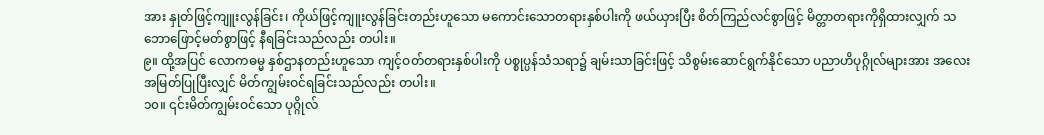အား နှုတ်ဖြင့်ကျူးလွန်ခြင်း၊ ကိုယ်ဖြင့်ကျူးလွန်ခြင်းတည်းဟူသော မကောင်းသောတရားနှစ်ပါးကို ဖယ်ယှားပြီး စိတ်ကြည်လင်စွာဖြင့် မိတ္တာတရားကိုရှိထားလျှက် သဘောဖြောင့်မတ်စွာဖြင့် နီရခြင်းသည်လည်း တပါး။
၉။ ထို့အပြင် လောကဓမ္မ နှစ်ဌာနတည်းဟူသော ကျင့်ဝတ်တရားနှစ်ပါးကို ပစ္စုပ္ပန်သံသရာ၌ ချမ်းသာခြင်းဖြင့် သိစွမ်းဆောင်ရွက်နိုင်သော ပညာဟိပုဂ္ဂိုလ်များအား အလေးအမြတ်ပြုပြီးလျှင် မိတ်ကျွမ်းဝင်ရခြင်းသည်လည်း တပါး။
၁၀။ ၎င်းမိတ်ကျွမ်းဝင်သော ပုဂ္ဂိုလ်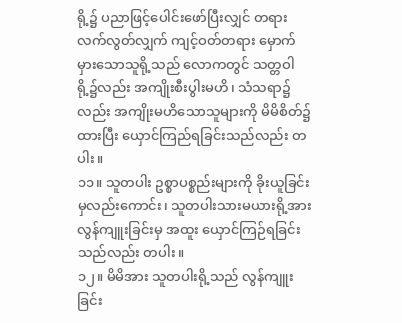ရို့၌ ပညာဖြင့်ပေါင်းဖော်ပြီးလျှင် တရားလက်လွတ်လျှက် ကျင့်ဝတ်တရား မှောက်မှားသောသူရို့သည် လောကတွင် သတ္တဝါရို့၌လည်း အကျိုးစီးပွါးမဟိ၊ သံသရာ၌လည်း အကျိုးမဟိသောသူများကို မိမိစိတ်၌ထားပြီး ယှောင်ကြည်ရခြင်းသည်လည်း တပါး။
၁၁။ သူတပါး ဥစ္စာပစ္စည်းများကို ခိုးယူခြင်းမှလည်းကောင်း၊ သူတပါးသားမယားရို့အား လွန်ကျူးခြင်းမှ အထူး ယှောင်ကြဉ်ရခြင်းသည်လည်း တပါး။
၁၂။ မိမိအား သူတပါးရို့သည် လွန်ကျူးခြင်း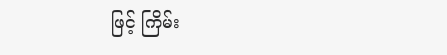ဖြင့် ကြိမ်း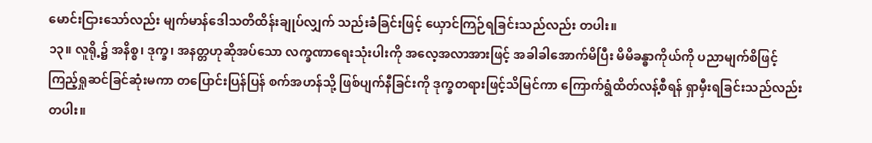မောင်းငြားသော်လည်း မျက်မာန်ဒေါသတိထိန်းချုပ်လျှက် သည်းခံခြင်းဖြင့် ယှောင်ကြဉ်ရခြင်းသည်လည်း တပါး။
၁၃။ လူရို့၌ အနိစ္စ၊ ဒုက္ခ၊ အနတ္တဟုဆိုအပ်သော လက္ခဏာရေးသုံးပါးကို အလေ့အလာအားဖြင့် အခါခါအောက်မိပြီး မိမိခန္ဓာကိုယ်ကို ပညာမျက်စိဖြင့် ကြည့်ရှုဆင်ခြင်ဆုံးမကာ တပြောင်းပြန်ပြန် စက်အဟန်သို့ ဖြစ်ပျက်နီခြင်းကို ဒုက္ခတရားဖြင့်သိမြင်ကာ ကြောက်ရွံထိတ်လန့်စီရန် ရှာမှီးရခြင်းသည်လည်း တပါး။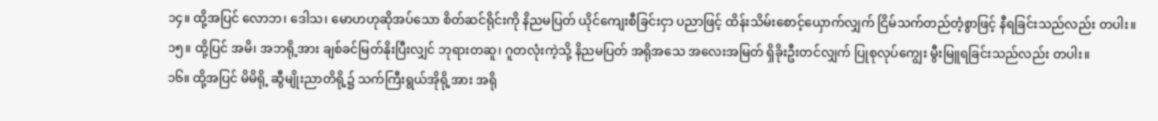၁၄။ ထို့အပြင် လောဘ၊ ဒေါသ၊ မောဟဟုဆိုအပ်သော စိတ်ဆင်ရိုင်းကို နိညမပြတ် ယိုင်ကျေးစီခြင်းငှာ ပညာဖြင့် ထိန်းသိမ်းစောင့်ယှောက်လျှက် ငြိမ်သက်တည်တံ့စွာဖြင့် နီရခြင်းသည်လည်း တပါး။
၁၅။ ထို့ပြင် အမိ၊ အဘရို့အား ချစ်ခင်မြတ်နိုးပြီးလျှင် ဘုရားတဆူ၊ ဂူတလုံးကဲ့သို့ နိညမပြတ် အရိုအသေ အလေးအမြတ် ရှိခိုးဦးတင်လျှက် ပြုစုလုပ်ကျွေး မွီးမြူရခြင်းသည်လည်း တပါး။
၁၆။ ထို့အပြင် မိမိရို့ ဆွီမျိုးညာတိရို့၌ သက်ကြီးရွယ်အိုရို့အား အရို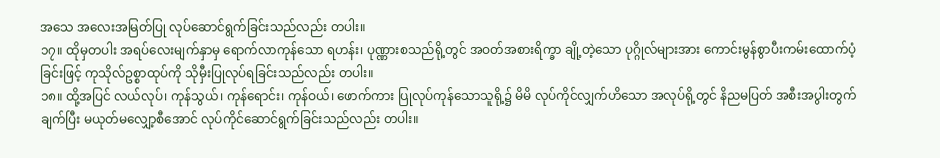အသေ အလေးအမြတ်ပြု လုပ်ဆောင်ရွက်ခြင်းသည်လည်း တပါး။
၁၇။ ထိုမှတပါး အရပ်လေးမျက်နှာမှ ရောက်လာကုန်သော ရဟန်း၊ ပုဏ္ဏားစသည်ရို့တွင် အဝတ်အစားရိက္ခာ ချို့တဲ့သော ပုဂ္ဂိုလ်များအား ကောင်းမွန်စွာပီးကမ်းထောက်ပံ့ခြင်းဖြင့် ကုသိုလ်ဥစ္စာထုပ်ကို သိုမှီးပြုလုပ်ရခြင်းသည်လည်း တပါး။
၁၈။ ထို့အပြင် လယ်လုပ်၊ ကုန်သွယ်၊ ကုန်ရောင်း၊ ကုန်ဝယ်၊ ဖောက်ကား ပြုလုပ်ကုန်သောသူရို့၌ မိမိ လုပ်ကိုင်လျှက်ဟိသော အလုပ်ရို့တွင် နိညမပြတ် အစီးအပွါးတွက်ချက်ပြီး မယုတ်မလျှော့စီအောင် လုပ်ကိုင်ဆောင်ရွက်ခြင်းသည်လည်း တပါး။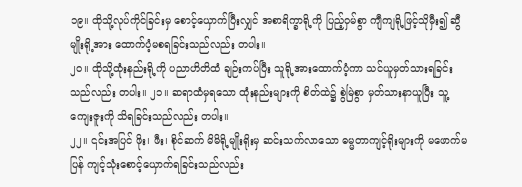၁၉။ ထိုသို့လုပ်ကိုင်ခြင်းမှ စောင့်ယှောက်ပြီးလျှင် အစာရိက္ခာရို့ကို ပြည့်ဝှမ်စွာ ကျီကျရို့ဖြင့်သိုမှီး၍ ဆွီမျိုးရို့အား ထောက်ပံ့မစရခြင်းသည်လည်း တပါး။
၂၀။ ထိုသို့ထုံးနည်းရို့ကို ပညာဟိတိထံ ချဉ်းကပ်ပြီး သူရို့အားထောက်ပံ့ကာ သင်ယူမှတ်သားရခြင်းသည်လည်း တပါး။ ၂၁။ ဆရာထံမှရသော ထုံးနည်းများကို စိတ်ထဲ၌ စွဲမြဲစွာ မှတ်သားနာယူပြီး သူ့ကျေးဇူးကို သိရခြင်းသည်လည်း တပါး။
၂၂။ ၎င်းအပြင် ဖိုး၊ ဖီး၊ စိုင်ဆက် မိမိရို့မျိုးရိုးမှ ဆင်းသက်လာသော ဓမ္မတာကျင့်ရိုးများကို မဖောက်မပြန် ကျင့်သုံးစောင့်ယှောက်ရခြင်းသည်လည်း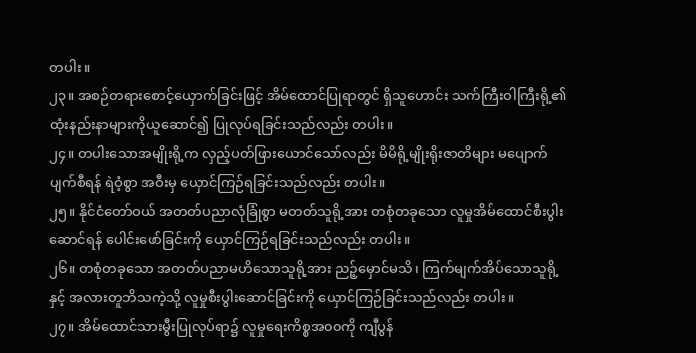တပါး။
၂၃။ အစဉ်တရားစောင့်ယှောက်ခြင်းဖြင့် အိမ်ထောင်ပြုရာတွင် ရှိသူဟောင်း သက်ကြီးဝါကြီးရို့၏ ထုံးနည်းနာများကိုယူဆောင်၍ ပြုလုပ်ရခြင်းသည်လည်း တပါး။
၂၄။ တပါးသောအမျိုးရို့က လှည့်ပတ်ဖြားယောင်သော်လည်း မိမိရို့မျိုးရိုးဇာတိများ မပျောက်ပျက်စီရန် ရဲဝံ့စွာ အဝီးမှ ယှောင်ကြဉ်ရခြင်းသည်လည်း တပါး။
၂၅။ နိုင်ငံတော်ဝယ် အတတ်ပညာလုံခြုံစွာ မတတ်သူရို့အား တစုံတခုသော လူမှုအိမ်ထောင်စီးပွါးဆောင်ရန် ပေါင်းဖော်ခြင်းကို ယှောင်ကြဉ်ရခြင်းသည်လည်း တပါး။
၂၆။ တစုံတခုသော အတတ်ပညာမဟိသောသူရို့အား ညဉ့်မှောင်မသိ၊ ကြက်မျက်အိပ်သောသူရို့နှင့် အလားတူဘိသကဲ့သို့ လူမှုစီးပွါးဆောင်ခြင်းကို ယှောင်ကြဉ်ခြင်းသည်လည်း တပါး။
၂၇။ အိမ်ထောင်သားမွီးပြုလုပ်ရာ၌ လူမှုရေးကိစ္စအ၀၀ကို ကျီပွန်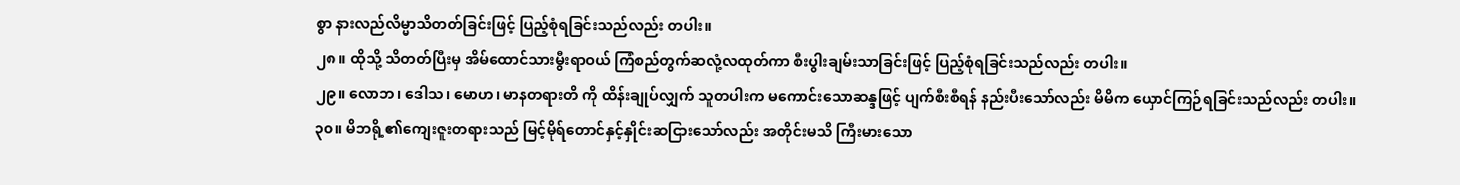စွာ နားလည်လိမ္မာသိတတ်ခြင်းဖြင့် ပြည့်စုံရခြင်းသည်လည်း တပါး။
၂၈။ ထိုသို့ သိတတ်ပြီးမှ အိမ်ထောင်သားမွီးရာဝယ် ကြံစည်တွက်ဆလုံ့လထုတ်ကာ စီးပွါးချမ်းသာခြင်းဖြင့် ပြည့်စုံရခြင်းသည်လည်း တပါး။
၂၉။ လောဘ၊ ဒေါသ၊ မောဟ၊ မာနတရားတိ ကို ထိန်းချုပ်လျှက် သူတပါးက မကောင်းသောဆန္ဒဖြင့် ပျက်စီးစီရန် နည်းပီးသော်လည်း မိမိက ယှောင်ကြဉ်ရခြင်းသည်လည်း တပါး။
၃၀။ မိဘရို့၏ကျေးဇူးတရားသည် မြင့်မိုရ်တောင်နှင့်နှိုင်းဆငြားသော်လည်း အတိုင်းမသိ ကြီးမားသော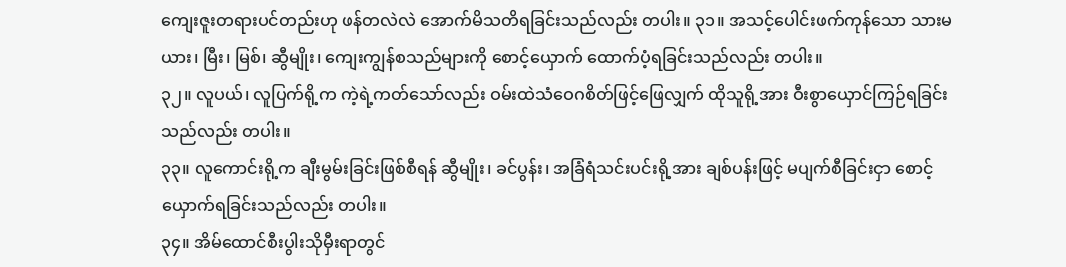ကျေးဇူးတရားပင်တည်းဟု ဖန်တလဲလဲ အောက်မိသတိရခြင်းသည်လည်း တပါး။ ၃၁။ အသင့်ပေါင်းဖက်ကုန်သော သားမယား၊ မြီး၊ မြစ်၊ ဆွီမျိုး၊ ကျေးကျွန်စသည်များကို စောင့်ယှောက် ထောက်ပံ့ရခြင်းသည်လည်း တပါး။
၃၂။ လူပယ်၊ လူပြက်ရို့က ကဲ့ရဲ့ကတ်သော်လည်း ဝမ်းထဲသံဝေဂစိတ်ဖြင့်ဖြေလျှက် ထိုသူရို့အား ဝီးစွာယှောင်ကြဉ်ရခြင်းသည်လည်း တပါး။
၃၃။ လူကောင်းရို့က ချီးမွမ်းခြင်းဖြစ်စီရန် ဆွီမျိုး၊ ခင်ပွန်း၊ အခြံရံသင်းပင်းရို့အား ချစ်ပန်းဖြင့် မပျက်စီခြင်းငှာ စောင့်ယှောက်ရခြင်းသည်လည်း တပါး။
၃၄။ အိမ်ထောင်စီးပွါးသိုမှီးရာတွင်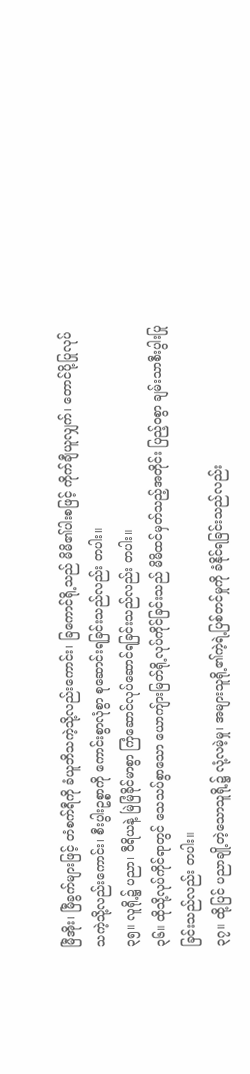မြီအိုး၊ မြီခွက်များဖြင့် တံစက်ရီကို ခံယူဘိသကဲ့သို့လည်းကောင်း၊ ခြကောင်ရို့သည် မိမိ၏ပါးစဖြင့် ကိုက်ချီယူလျှက်၊ တောင်ပို့ပြုလုပ်သကဲ့သို့လည်းကောင်း၊ စီးပွါးဥစ္စာကို ကောင်းစွာလုံစွာ စုဆောင်းရခြင်းသည်လည်း တပါး။
၃၅။ လူရို့၌ ပညာ၊ ဝီရိယနဲ့ မြဲမြံခိုင်မာစွာ ကြံဆောင်လုပ်ဆောင်ရခြင်းသည်လည်း တပါး။
၃၆။ ထိုသို့လုပ်ကိုင်ရာတွင် သေသပ်စွာသော ယောကျ်ားမြတ်ရို့လုပ်ကိုင်ခြင်းသည် မိမိထင်မှတ်သည့်အတိုင်း ပြည့်ဝစွာ ချမ်းသာစီးပွါးပြုခြင်းသည်လည်း တပါး။
၃၇။ ထို့ပြင် ပညာချို့တဲ့သောသူရို့၌ လုံ့လမဲ့မှု၊ အများသူရို့၏ကဲ့ရဲ့ပြစ်တင်မှုကို ခံနိုင်ရခြင်းသည်လည်း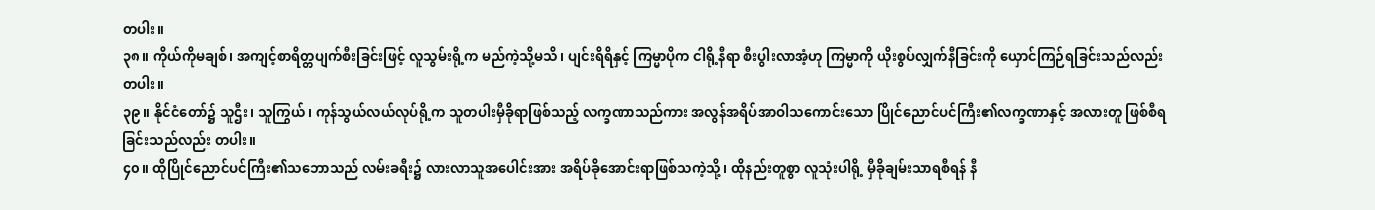တပါး။
၃၈။ ကိုယ်ကိုမချစ်၊ အကျင့်စာရိတ္တပျက်စီးခြင်းဖြင့် လူသွမ်းရို့က မည်ကဲ့သို့မသိ၊ ပျင်းရိရိနှင့် ကြမ္မာပိုက ငါရို့နီရာ စီးပွါးလာအံ့ဟု ကြမ္မာကို ယိုးစွပ်လျှက်နီခြင်းကို ယှောင်ကြဉ်ရခြင်းသည်လည်း တပါး။
၃၉။ နိုင်ငံတော်၌ သူဌီး၊ သူကြွယ်၊ ကုန်သွယ်လယ်လုပ်ရို့က သူတပါးမှီခိုရာဖြစ်သည့် လက္ခဏာသည်ကား အလွန်အရိပ်အာဝါသကောင်းသော ပြိုင်ညောင်ပင်ကြီး၏လက္ခဏာနှင့် အလားတူ ဖြစ်စီရခြင်းသည်လည်း တပါး။
၄၀။ ထိုပြိုင်ညောင်ပင်ကြီး၏သဘောသည် လမ်းခရီး၌ လားလာသူအပေါင်းအား အရိပ်ခိုအောင်းရာဖြစ်သကဲ့သို့၊ ထိုနည်းတူစွာ လူသုံးပါရို့ မှီခိုချမ်းသာရစီရန် နီ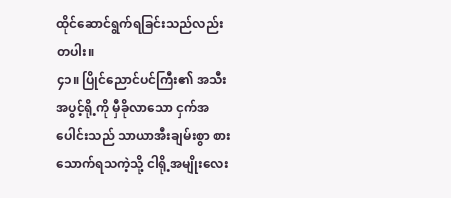ထိုင်ဆောင်ရွက်ရခြင်းသည်လည်း တပါး။
၄၁။ ပြိုင်ညောင်ပင်ကြီး၏ အသီးအပွင့်ရို့ကို မှီခိုလာသော ငှက်အပေါင်းသည် သာယာအီးချမ်းစွာ စားသောက်ရသကဲ့သို့ ငါရို့အမျိုးလေး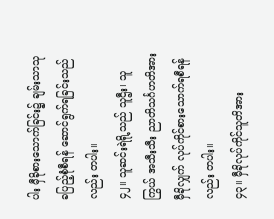ပါး မှီခိုစားသောက်ခြင်း၌ ချမ်းသာသုခပြည့်စုံစီရန် ဆောင်ရွက်ရခြင်းသည်လည်း တပါး။
၄၂။ သူဆင်းရဲရို့သည် သူဌီး၊ သူကြွယ် အသီးသီး ညာတိသင်္ဂဟတိအား မှီခိုလျှက် လုပ်ကိုင်စားသောက်ရစီရန်လည်း တပါး။
၄၃။ မှီခိုလုပ်ကိုင်သူတိအား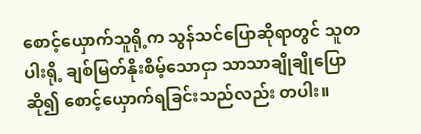စောင့်ယှောက်သူရို့က သွန်သင်ပြောဆိုရာတွင် သူတပါးရို့ ချစ်မြတ်နိုးစိမ့်သောငှာ သာသာချိုချိုပြောဆို၍ စောင့်ယှောက်ရခြင်းသည်လည်း တပါး။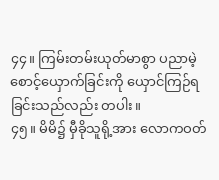၄၄။ ကြမ်းတမ်းယုတ်မာစွာ ပညာမဲ့စောင့်ယှောက်ခြင်းကို ယှောင်ကြဉ်ရခြင်းသည်လည်း တပါး။
၄၅။ မိမိ၌ မှီခိုသူရို့အား လောကဝတ်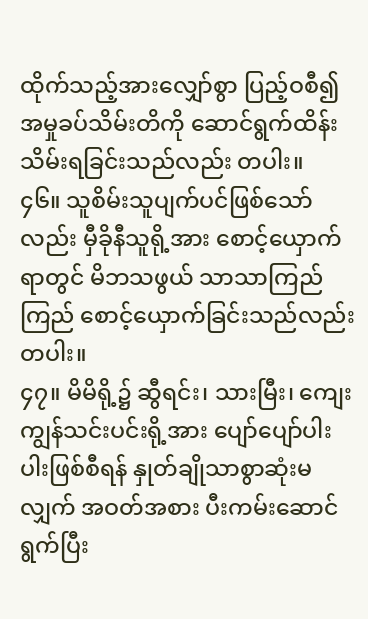ထိုက်သည့်အားလျှော်စွာ ပြည့်ဝစီ၍ အမှုခပ်သိမ်းတိကို ဆောင်ရွက်ထိန်းသိမ်းရခြင်းသည်လည်း တပါး။
၄၆။ သူစိမ်းသူပျက်ပင်ဖြစ်သော်လည်း မှီခိုနီသူရို့အား စောင့်ယှောက်ရာတွင် မိဘသဖွယ် သာသာကြည်ကြည် စောင့်ယှောက်ခြင်းသည်လည်း တပါး။
၄၇။ မိမိရို့၌ ဆွီရင်း၊ သားမြီး၊ ကျေးကျွန်သင်းပင်းရို့အား ပျော်ပျော်ပါးပါးဖြစ်စီရန် နှုတ်ချိုသာစွာဆုံးမလျှက် အဝတ်အစား ပီးကမ်းဆောင်ရွက်ပြီး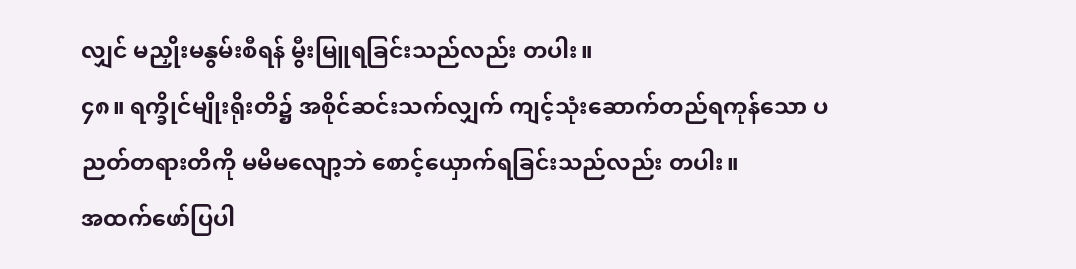လျှင် မညှိုးမနွမ်းစီရန် မွီးမြူရခြင်းသည်လည်း တပါး။
၄၈။ ရက္ခိုင်မျိုးရိုးတိ၌ အစိုင်ဆင်းသက်လျှက် ကျင့်သုံးဆောက်တည်ရကုန်သော ပညတ်တရားတိကို မမိမလျော့ဘဲ စောင့်ယှောက်ရခြင်းသည်လည်း တပါး။
အထက်ဖော်ပြပါ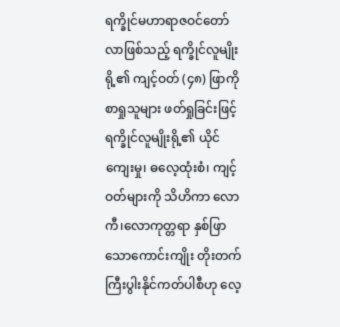ရက္ခိုင်မဟာရာဇဝင်တော်လာဖြစ်သည့် ရက္ခိုင်လူမျိုးရို့၏ ကျင့်ဝတ် (၄၈) ဖြာကို စာရှုသူများ ဖတ်ရှုခြင်းဖြင့် ရက္ခိုင်လူမျိုးရို့၏ ယိုင်ကျေးမှု၊ ဓလေ့ထုံးစံ၊ ကျင့်ဝတ်များကို သိဟိကာ လောကီ၊လောကုတ္တရာ နှစ်ဖြာသောကောင်းကျိုး တိုးတက်ကြီးပွါးနိုင်ကတ်ပါစီဟု လေ့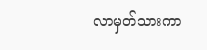လာမှတ်သားကာ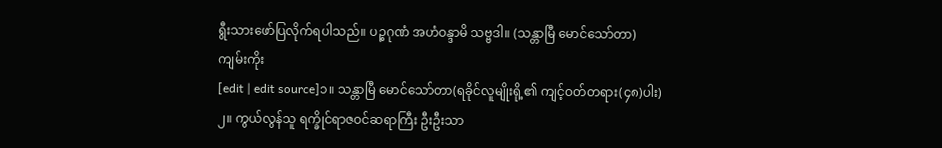ရွီးသားဖော်ပြလိုက်ရပါသည်။ ပဉ္စဂုဏံ အဟံဝန္ဒာမိ သဗ္ဗဒါ။ (သန္တာမြီ မောင်သော်တာ)
ကျမ်းကိုး
[edit | edit source]၁။ သန္တာမြီ မောင်သော်တာ(ရခိုင်လူမျိုးရို့၏ ကျင့်ဝတ်တရား(၄၈)ပါး)
၂။ ကွယ်လွန်သူ ရက္ခိုင်ရာဇဝင်ဆရာကြီး ဦးဦးသာ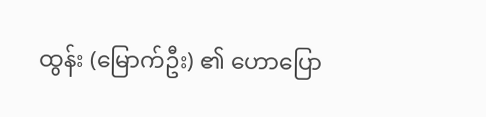ထွန်း (မြောက်ဦး) ၏ ဟောပြော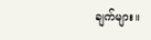ချက်များ။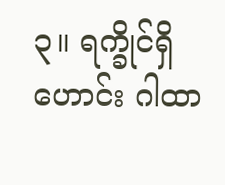၃။ ရက္ခိုင်ရှိဟောင်း ဂါထာ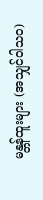မန္တန်ထူးများ (အသျှင်ဝါသဝ)